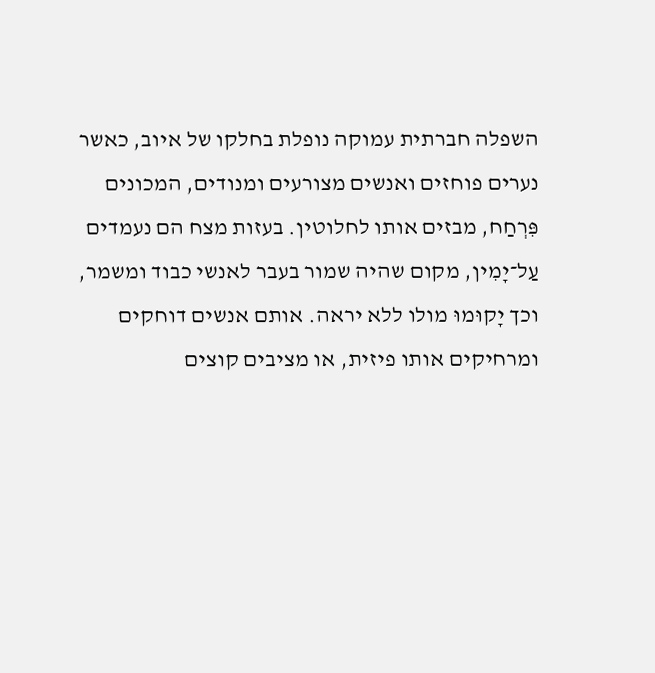השפלה חברתית עמוקה נופלת בחלקו של איוב, כאשר נערים פוחזים ואנשים מצורעים ומנודים, המכונים פִּרְחַח, מבזים אותו לחלוטין. בעזות מצח הם נעמדים עַל־יָמִין, מקום שהיה שמור בעבר לאנשי כבוד ומשמר, וכך יָקוּמוּ מולו ללא יראה. אותם אנשים דוחקים ומרחיקים אותו פיזית, או מציבים קוצים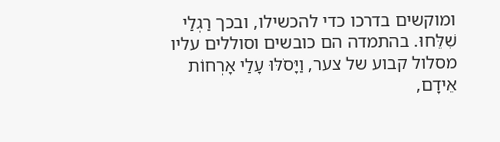ומוקשים בדרכו כדי להכשילו, ובכך רַגְלַי שִׁלֵּחוּ. בהתמדה הם כובשים וסוללים עליו מסלול קבוע של צער, וַיָּסֹלּוּ עָלַי אָרְחוֹת אֵידָם,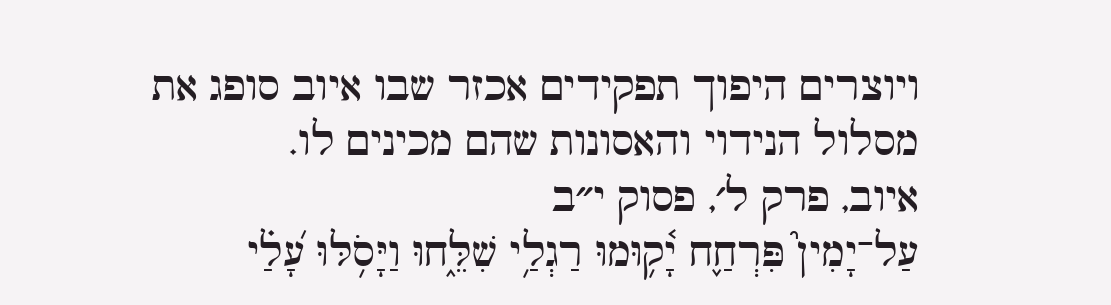ויוצרים היפוך תפקידים אכזר שבו איוב סופג את מסלול הנידוי והאסונות שהם מכינים לו.
איוב, פרק ל׳, פסוק י״ב
עַל־יָמִין֮ פִּרְחַ֢ח יָ֫ק֥וּמוּ רַגְלַ֥י שִׁלֵּ֑חוּ וַיָּסֹ֥לּוּ עָ֝לַ֗י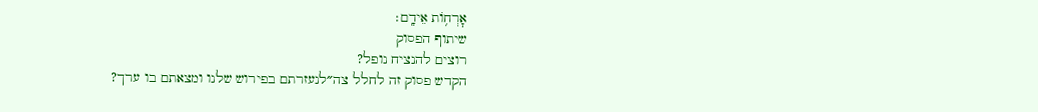אׇרְח֥וֹת אֵידָֽם׃
שיתוף הפסוק
רוצים להנציח נופל?
הקדש פסוק זה לחלל צה״לנעזרתם בפירוש שלנו ומצאתם בו ערך?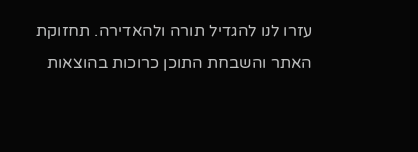עזרו לנו להגדיל תורה ולהאדירה. תחזוקת האתר והשבחת התוכן כרוכות בהוצאות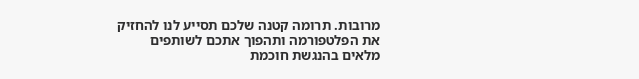מרובות. תרומה קטנה שלכם תסייע לנו להחזיק את הפלטפורמה ותהפוך אתכם לשותפים מלאים בהנגשת חוכמת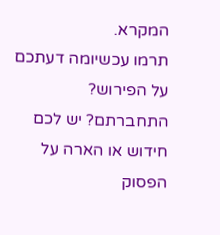המקרא.
תרמו עכשיומה דעתכם על הפירוש?
התחברתם? יש לכם חידוש או הארה על הפסוק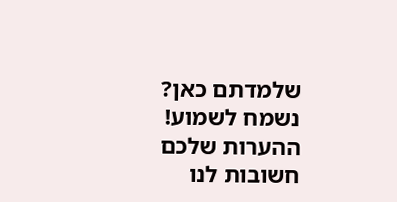שלמדתם כאן? נשמח לשמוע!
ההערות שלכם חשובות לנו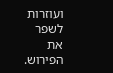ועוזרות לשפר את הפירוש.